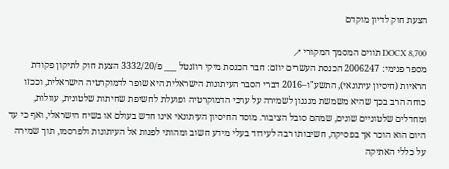הצעת חוק לדיון מוקדם

DOCX 8,700 תווים המסמך המקורי ↗
מספר פנימי: 2006247 הכנסת העשרים יוזם: חבר הכנסת מיקי רוזנטל ___ פ/3332/20 הצעת חוק לתיקון פקודת הראיות (חיסיון עיתונאי), התשע"ו–2016 דברי הסבר העיתונות הישראלית היא שופר לדמוקרטיה הישראלית, וככזו כוחה הרב בכך שהיא משמשת מנגנון לשמירה על ערכי הדמוקרטיה ופועלת לחשיפת שחיתות שלטונית, עוולות, ומחדלים שלטוניים שונים, שמהם סובל הציבור. מוסד החיסיון העיתונאי אינו חדש בעולם או בשיח הישראלי, ואף כי עד היום הוא הוכר אך בפסיקה, חשיבותו רבה לעידוד בעלי מידע חשוב ומהותי לפנות אל העיתונות ולפרסמו, תוך שמירה על כללי האתיקה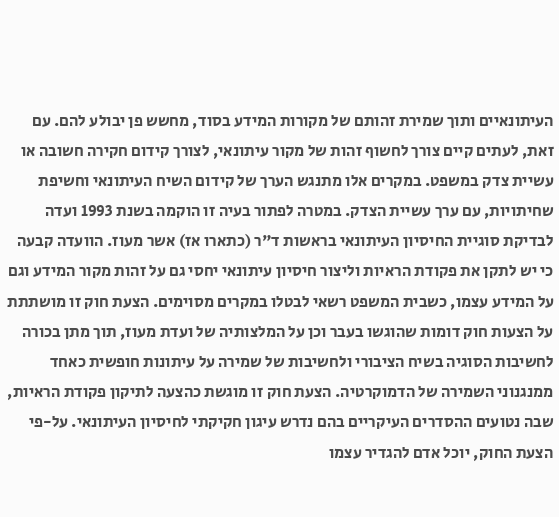העיתונאיים ותוך שמירת זהותם של מקורות המידע בסוד, מחשש פן יבולע להם. עם זאת, לעתים קיים צורך לחשוף זהות של מקור עיתונאי, לצורך קידום חקירה חשובה או עשיית צדק במשפט. במקרים אלו מתנגש הערך של קידום השיח העיתונאי וחשיפת שחיתויות, עם ערך עשיית הצדק. במטרה לפתור בעיה זו הוקמה בשנת 1993 ועדה לבדיקת סוגיית החיסיון העיתונאי בראשות ד"ר (כתארו אז) אשר מעוז. הוועדה קבעה כי יש לתקן את פקודת הראיות וליצור חיסיון עיתונאי יחסי גם על זהות מקור המידע וגם על המידע עצמו, כשבית המשפט רשאי לבטלו במקרים מסוימים. הצעת חוק זו מושתתת על הצעות חוק דומות שהוגשו בעבר וכן על המלצותיה של ועדת מעוז, תוך מתן בכורה לחשיבות הסוגיה בשיח הציבורי ולחשיבות של שמירה על עיתונות חופשית כאחד ממנגנוני השמירה של הדמוקרטיה. הצעת חוק זו מוגשת כהצעה לתיקון פקודת הראיות, שבה נטועים ההסדרים העיקריים בהם נדרש עיגון חקיקתי לחיסיון העיתונאי. על-פי הצעת החוק, יוכל אדם להגדיר עצמו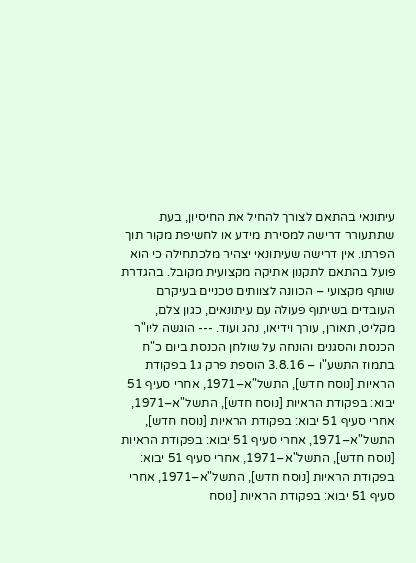עיתונאי בהתאם לצורך להחיל את החיסיון, בעת שתתעורר דרישה למסירת מידע או לחשיפת מקור תוך הפרתו. אין דרישה שעיתונאי יצהיר מלכתחילה כי הוא פועל בהתאם לתקנון אתיקה מקצועית מקובל. בהגדרת שותף מקצועי – הכוונה לצוותים טכניים בעיקרם העובדים בשיתוף פעולה עם עיתונאים, כגון צלם, מקליט, תאורן, עורך וידיאו, נהג ועוד. --- הוגשה ליו"ר הכנסת והסגנים והונחה על שולחן הכנסת ביום כ"ח בתמוז התשע"ו – 3.8.16 הוספת פרק ג1 בפקודת הראיות [נוסח חדש], התשל"א–1971, אחרי סעיף 51 יבוא: בפקודת הראיות [נוסח חדש], התשל"א–1971, אחרי סעיף 51 יבוא: בפקודת הראיות [נוסח חדש], התשל"א–1971, אחרי סעיף 51 יבוא: בפקודת הראיות [נוסח חדש], התשל"א–1971, אחרי סעיף 51 יבוא: בפקודת הראיות [נוסח חדש], התשל"א–1971, אחרי סעיף 51 יבוא: בפקודת הראיות [נוסח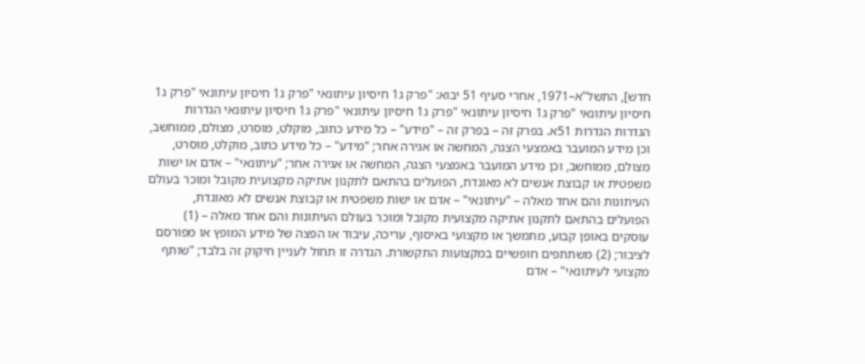חדש], התשל"א–1971, אחרי סעיף 51 יבוא: "פרק ג1 חיסיון עיתונאי "פרק ג1 חיסיון עיתונאי "פרק ג1 חיסיון עיתונאי "פרק ג1 חיסיון עיתונאי "פרק ג1 חיסיון עיתונאי "פרק ג1 חיסיון עיתונאי הגדרות הגדרות הגדרות 51א. בפרק זה – בפרק זה – "מידע" – כל מידע כתוב, מוקלט, מוסרט, מצולם, ממוחשב, וכן מידע המועבר באמצעי הצגה, המחשה או אגירה אחר; "מידע" – כל מידע כתוב, מוקלט, מוסרט, מצולם, ממוחשב, וכן מידע המועבר באמצעי הצגה, המחשה או אגירה אחר; "עיתונאי" – אדם או ישות משפטית או קבוצת אנשים לא מאוגדת, הפועלים בהתאם לתקנון אתיקה מקצועית מקובל ומוכר בעולם העיתונות והם אחד מאלה – "עיתונאי" – אדם או ישות משפטית או קבוצת אנשים לא מאוגדת, הפועלים בהתאם לתקנון אתיקה מקצועית מקובל ומוכר בעולם העיתונות והם אחד מאלה – (1) עוסקים באופן קבוע, מתמשך או מקצועי באיסוף, עריכה, עיבוד או הפצה של מידע המופץ או מפורסם לציבור; (2) משתתפים חופשיים במקצועות התקשורת. הגדרה זו תחול לעניין חיקוק זה בלבד; "שותף מקצועי לעיתונאי" – אדם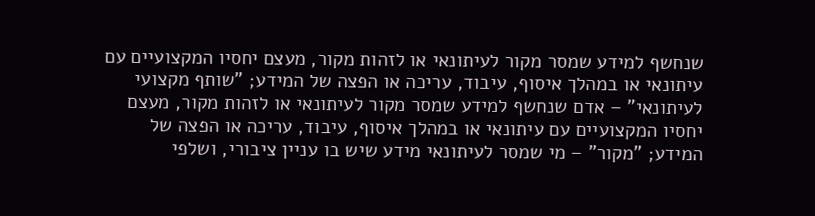שנחשף למידע שמסר מקור לעיתונאי או לזהות מקור, מעצם יחסיו המקצועיים עם עיתונאי או במהלך איסוף, עיבוד, עריכה או הפצה של המידע; "שותף מקצועי לעיתונאי" – אדם שנחשף למידע שמסר מקור לעיתונאי או לזהות מקור, מעצם יחסיו המקצועיים עם עיתונאי או במהלך איסוף, עיבוד, עריכה או הפצה של המידע; "מקור" – מי שמסר לעיתונאי מידע שיש בו עניין ציבורי, ושלפי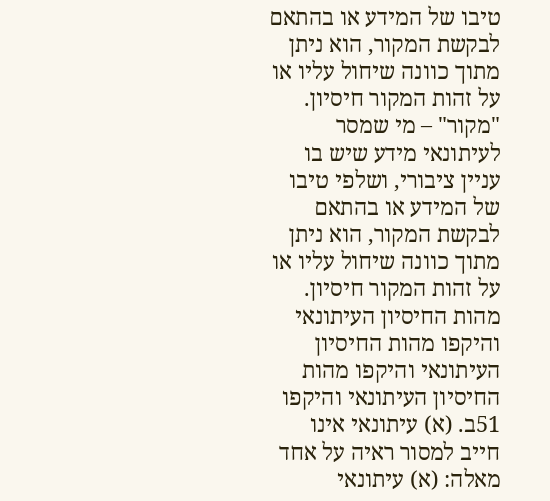טיבו של המידע או בהתאם לבקשת המקור, הוא ניתן מתוך כוונה שיחול עליו או על זהות המקור חיסיון. "מקור" – מי שמסר לעיתונאי מידע שיש בו עניין ציבורי, ושלפי טיבו של המידע או בהתאם לבקשת המקור, הוא ניתן מתוך כוונה שיחול עליו או על זהות המקור חיסיון. מהות החיסיון העיתונאי והיקפו מהות החיסיון העיתונאי והיקפו מהות החיסיון העיתונאי והיקפו 51ב. (א) עיתונאי אינו חייב למסור ראיה על אחד מאלה: (א) עיתונאי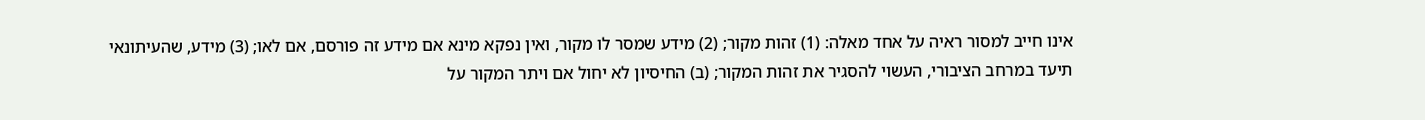אינו חייב למסור ראיה על אחד מאלה: (1) זהות מקור; (2) מידע שמסר לו מקור, ואין נפקא מינא אם מידע זה פורסם, אם לאו; (3) מידע, שהעיתונאי תיעד במרחב הציבורי, העשוי להסגיר את זהות המקור; (ב) החיסיון לא יחול אם ויתר המקור על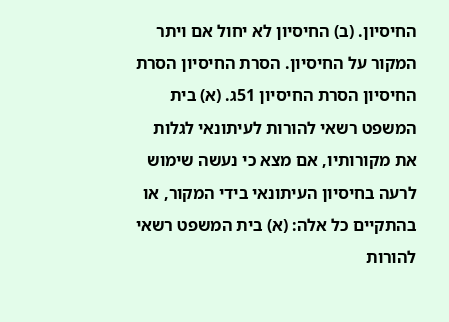החיסיון. (ב) החיסיון לא יחול אם ויתר המקור על החיסיון. הסרת החיסיון הסרת החיסיון הסרת החיסיון 51ג. (א) בית המשפט רשאי להורות לעיתונאי לגלות את מקורותיו, אם מצא כי נעשה שימוש לרעה בחיסיון העיתונאי בידי המקור, או בהתקיים כל אלה: (א) בית המשפט רשאי להורות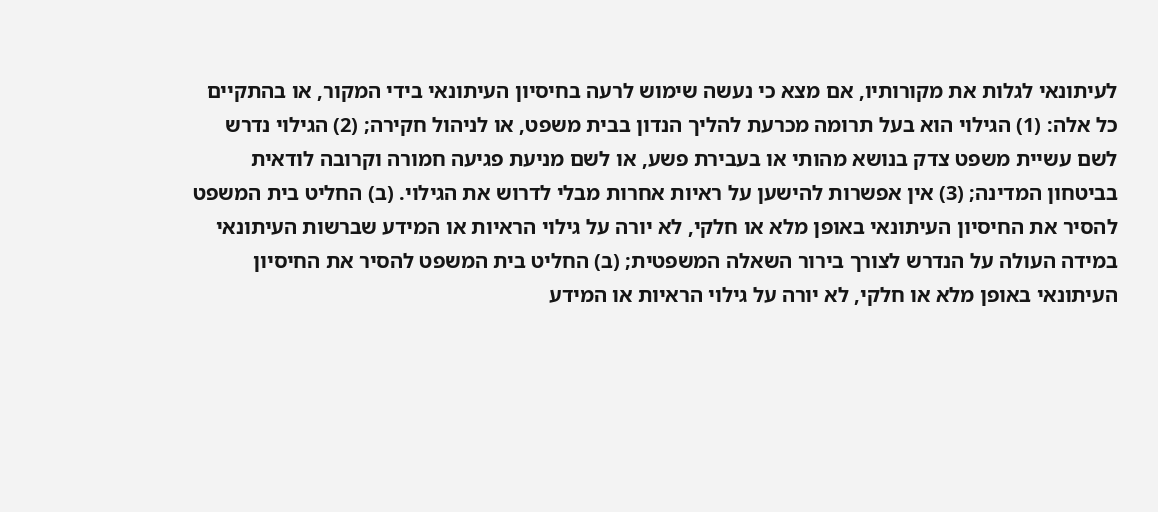לעיתונאי לגלות את מקורותיו, אם מצא כי נעשה שימוש לרעה בחיסיון העיתונאי בידי המקור, או בהתקיים כל אלה: (1) הגילוי הוא בעל תרומה מכרעת להליך הנדון בבית משפט, או לניהול חקירה; (2) הגילוי נדרש לשם עשיית משפט צדק בנושא מהותי או בעבירת פשע, או לשם מניעת פגיעה חמורה וקרובה לודאית בביטחון המדינה; (3) אין אפשרות להישען על ראיות אחרות מבלי לדרוש את הגילוי. (ב) החליט בית המשפט להסיר את החיסיון העיתונאי באופן מלא או חלקי, לא יורה על גילוי הראיות או המידע שברשות העיתונאי במידה העולה על הנדרש לצורך בירור השאלה המשפטית; (ב) החליט בית המשפט להסיר את החיסיון העיתונאי באופן מלא או חלקי, לא יורה על גילוי הראיות או המידע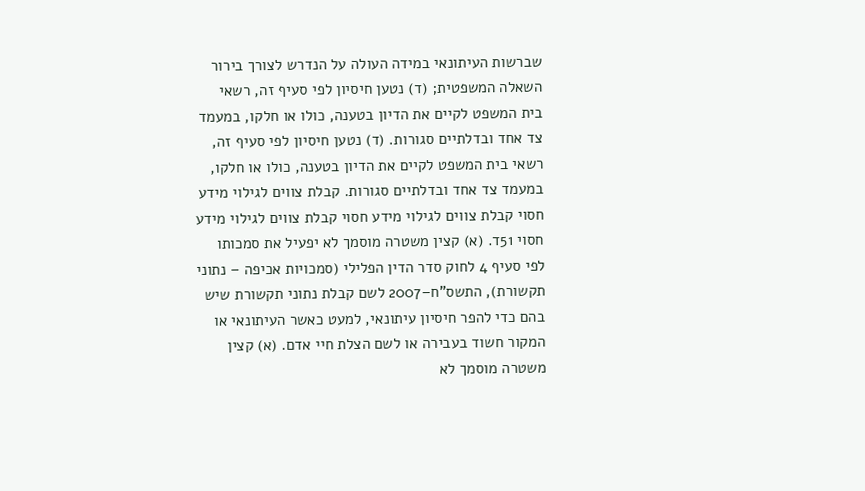שברשות העיתונאי במידה העולה על הנדרש לצורך בירור השאלה המשפטית; (ד) נטען חיסיון לפי סעיף זה, רשאי בית המשפט לקיים את הדיון בטענה, כולו או חלקו, במעמד צד אחד ובדלתיים סגורות. (ד) נטען חיסיון לפי סעיף זה, רשאי בית המשפט לקיים את הדיון בטענה, כולו או חלקו, במעמד צד אחד ובדלתיים סגורות. קבלת צווים לגילוי מידע חסוי קבלת צווים לגילוי מידע חסוי קבלת צווים לגילוי מידע חסוי 51ד. (א) קצין משטרה מוסמך לא יפעיל את סמכותו לפי סעיף 4 לחוק סדר הדין הפלילי (סמכויות אכיפה – נתוני תקשורת), התשס"ח–2007 לשם קבלת נתוני תקשורת שיש בהם כדי להפר חיסיון עיתונאי, למעט כאשר העיתונאי או המקור חשוד בעבירה או לשם הצלת חיי אדם. (א) קצין משטרה מוסמך לא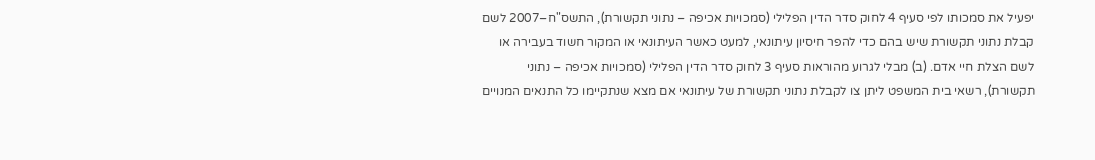יפעיל את סמכותו לפי סעיף 4 לחוק סדר הדין הפלילי (סמכויות אכיפה – נתוני תקשורת), התשס"ח–2007 לשם קבלת נתוני תקשורת שיש בהם כדי להפר חיסיון עיתונאי, למעט כאשר העיתונאי או המקור חשוד בעבירה או לשם הצלת חיי אדם. (ב) מבלי לגרוע מהוראות סעיף 3 לחוק סדר הדין הפלילי (סמכויות אכיפה – נתוני תקשורת), רשאי בית המשפט ליתן צו לקבלת נתוני תקשורת של עיתונאי אם מצא שנתקיימו כל התנאים המנויים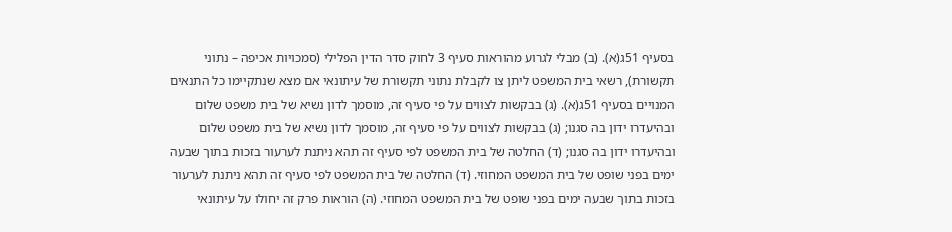בסעיף 51ג(א). (ב) מבלי לגרוע מהוראות סעיף 3 לחוק סדר הדין הפלילי (סמכויות אכיפה – נתוני תקשורת), רשאי בית המשפט ליתן צו לקבלת נתוני תקשורת של עיתונאי אם מצא שנתקיימו כל התנאים המנויים בסעיף 51ג(א). (ג) בבקשות לצווים על פי סעיף זה, מוסמך לדון נשיא של בית משפט שלום ובהיעדרו ידון בה סגנו; (ג) בבקשות לצווים על פי סעיף זה, מוסמך לדון נשיא של בית משפט שלום ובהיעדרו ידון בה סגנו; (ד) החלטה של בית המשפט לפי סעיף זה תהא ניתנת לערעור בזכות בתוך שבעה ימים בפני שופט של בית המשפט המחוזי. (ד) החלטה של בית המשפט לפי סעיף זה תהא ניתנת לערעור בזכות בתוך שבעה ימים בפני שופט של בית המשפט המחוזי. (ה) הוראות פרק זה יחולו על עיתונאי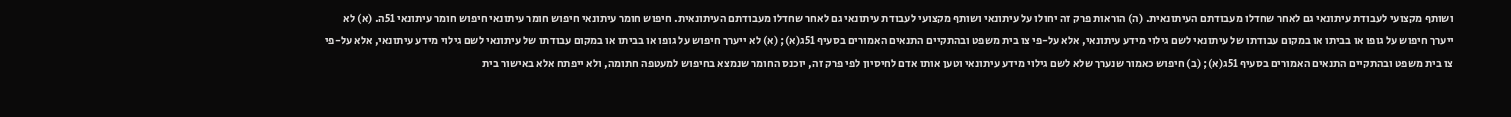ושותף מקצועי לעבודת עיתונאי גם לאחר שחדלו מעבודתם העיתונאית. (ה) הוראות פרק זה יחולו על עיתונאי ושותף מקצועי לעבודת עיתונאי גם לאחר שחדלו מעבודתם העיתונאית. חיפוש חומר עיתונאי חיפוש חומר עיתונאי חיפוש חומר עיתונאי 51ה. (א) לא ייערך חיפוש על גופו או בביתו או במקום עבודתו של עיתונאי לשם גילוי מידע עיתונאי, אלא על-פי צו בית משפט ובהתקיים התנאים האמורים בסעיף 51ג(א); (א) לא ייערך חיפוש על גופו או בביתו או במקום עבודתו של עיתונאי לשם גילוי מידע עיתונאי, אלא על-פי צו בית משפט ובהתקיים התנאים האמורים בסעיף 51ג(א); (ב) חיפוש כאמור שנערך שלא לשם גילוי מידע עיתונאי וטען אותו אדם לחיסיון לפי פרק זה, יוכנס החומר שנמצא בחיפוש למעטפה חתומה, ולא ייפתח אלא באישור בית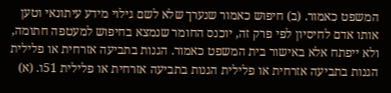המשפט כאמור. (ב) חיפוש כאמור שנערך שלא לשם גילוי מידע עיתונאי וטען אותו אדם לחיסיון לפי פרק זה, יוכנס החומר שנמצא בחיפוש למעטפה חתומה, ולא ייפתח אלא באישור בית המשפט כאמור. הגנות בתביעה אזרחית או פלילית הגנות בתביעה אזרחית או פלילית הגנות בתביעה אזרחית או פלילית 51ו. (א)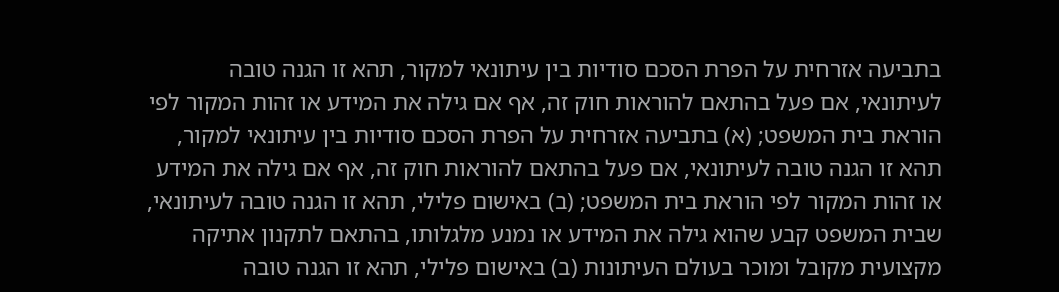בתביעה אזרחית על הפרת הסכם סודיות בין עיתונאי למקור, תהא זו הגנה טובה לעיתונאי, אם פעל בהתאם להוראות חוק זה, אף אם גילה את המידע או זהות המקור לפי הוראת בית המשפט; (א) בתביעה אזרחית על הפרת הסכם סודיות בין עיתונאי למקור, תהא זו הגנה טובה לעיתונאי, אם פעל בהתאם להוראות חוק זה, אף אם גילה את המידע או זהות המקור לפי הוראת בית המשפט; (ב) באישום פלילי, תהא זו הגנה טובה לעיתונאי, שבית המשפט קבע שהוא גילה את המידע או נמנע מלגלותו, בהתאם לתקנון אתיקה מקצועית מקובל ומוכר בעולם העיתונות (ב) באישום פלילי, תהא זו הגנה טובה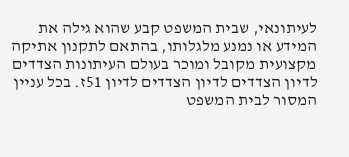לעיתונאי, שבית המשפט קבע שהוא גילה את המידע או נמנע מלגלותו, בהתאם לתקנון אתיקה מקצועית מקובל ומוכר בעולם העיתונות הצדדים לדיון הצדדים לדיון הצדדים לדיון 51ז. בכל עניין המסור לבית המשפט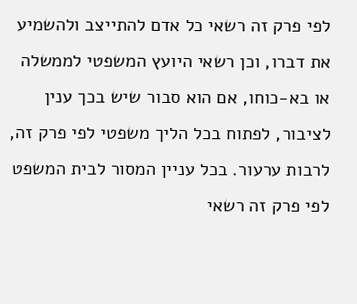לפי פרק זה רשאי כל אדם להתייצב ולהשמיע את דברו, וכן רשאי היועץ המשפטי לממשלה או בא-כוחו, אם הוא סבור שיש בכך ענין לציבור, לפתוח בכל הליך משפטי לפי פרק זה, לרבות ערעור. בכל עניין המסור לבית המשפט לפי פרק זה רשאי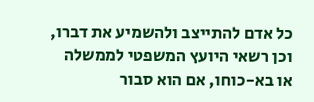כל אדם להתייצב ולהשמיע את דברו, וכן רשאי היועץ המשפטי לממשלה או בא-כוחו, אם הוא סבור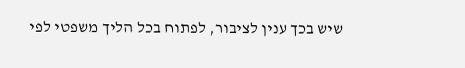שיש בכך ענין לציבור, לפתוח בכל הליך משפטי לפי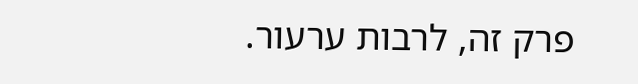פרק זה, לרבות ערעור.